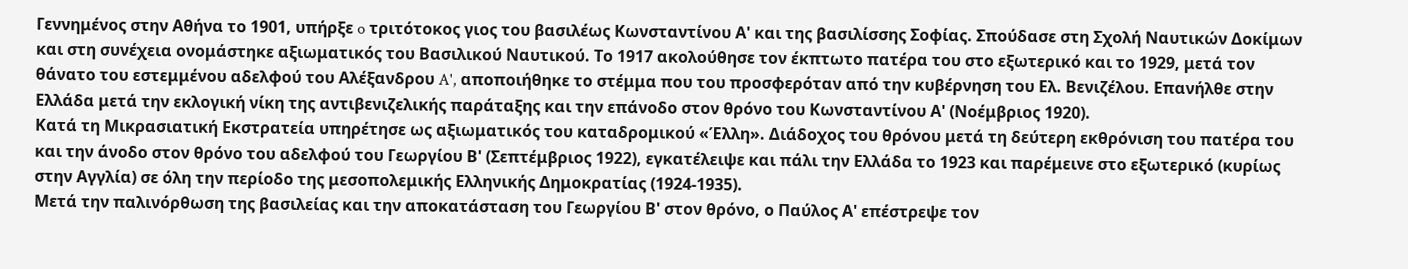Γεννημένος στην Αθήνα το 1901, υπήρξε o τριτότοκος γιος του βασιλέως Κωνσταντίνου Α' και της βασιλίσσης Σοφίας. Σπούδασε στη Σχολή Ναυτικών Δοκίμων και στη συνέχεια ονομάστηκε αξιωματικός του Βασιλικού Ναυτικού. Το 1917 ακολούθησε τον έκπτωτο πατέρα του στο εξωτερικό και το 1929, μετά τον θάνατο του εστεμμένου αδελφού του Αλέξανδρου A', αποποιήθηκε το στέμμα που του προσφερόταν από την κυβέρνηση του Ελ. Βενιζέλου. Επανήλθε στην Ελλάδα μετά την εκλογική νίκη της αντιβενιζελικής παράταξης και την επάνοδο στον θρόνο του Κωνσταντίνου Α' (Νοέμβριος 1920).
Κατά τη Μικρασιατική Εκστρατεία υπηρέτησε ως αξιωματικός του καταδρομικού «Έλλη». Διάδοχος του θρόνου μετά τη δεύτερη εκθρόνιση του πατέρα του και την άνοδο στον θρόνο του αδελφού του Γεωργίου Β' (Σεπτέμβριος 1922), εγκατέλειψε και πάλι την Ελλάδα το 1923 και παρέμεινε στο εξωτερικό (κυρίως στην Αγγλία) σε όλη την περίοδο της μεσοπολεμικής Ελληνικής Δημοκρατίας (1924-1935).
Μετά την παλινόρθωση της βασιλείας και την αποκατάσταση του Γεωργίου Β' στον θρόνο, ο Παύλος Α' επέστρεψε τον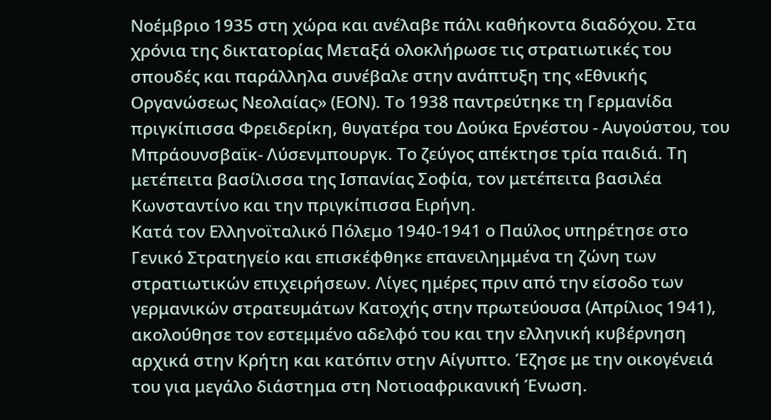Νοέμβριο 1935 στη χώρα και ανέλαβε πάλι καθήκοντα διαδόχου. Στα χρόνια της δικτατορίας Μεταξά ολοκλήρωσε τις στρατιωτικές του σπουδές και παράλληλα συνέβαλε στην ανάπτυξη της «Εθνικής Οργανώσεως Νεολαίας» (ΕΟΝ). Το 1938 παντρεύτηκε τη Γερμανίδα πριγκίπισσα Φρειδερίκη, θυγατέρα του Δούκα Ερνέστου - Αυγούστου, του Μπράουνσβαϊκ- Λύσενμπουργκ. Το ζεύγος απέκτησε τρία παιδιά. Τη μετέπειτα βασίλισσα της Ισπανίας Σοφία, τον μετέπειτα βασιλέα Κωνσταντίνο και την πριγκίπισσα Ειρήνη.
Κατά τον Ελληνοϊταλικό Πόλεμο 1940-1941 ο Παύλος υπηρέτησε στο Γενικό Στρατηγείο και επισκέφθηκε επανειλημμένα τη ζώνη των στρατιωτικών επιχειρήσεων. Λίγες ημέρες πριν από την είσοδο των γερμανικών στρατευμάτων Κατοχής στην πρωτεύουσα (Απρίλιος 1941), ακολούθησε τον εστεμμένο αδελφό του και την ελληνική κυβέρνηση αρχικά στην Κρήτη και κατόπιν στην Αίγυπτο. Έζησε με την οικογένειά του για μεγάλο διάστημα στη Νοτιοαφρικανική Ένωση.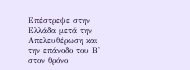Επέστρεψε στην Ελλάδα μετά την Απελευθέρωση και την επάνοδο του Β' στον θρόνο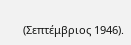(Σεπτέμβριος 1946).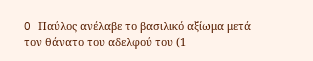O Παύλος ανέλαβε το βασιλικό αξίωμα μετά τον θάνατο του αδελφού του (1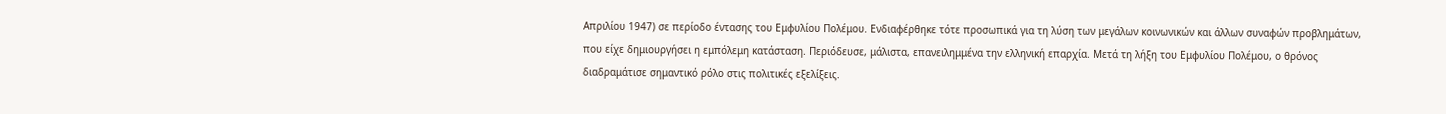Απριλίου 1947) σε περίοδο έντασης του Εμφυλίου Πολέμου. Ενδιαφέρθηκε τότε προσωπικά για τη λύση των μεγάλων κοινωνικών και άλλων συναφών προβλημάτων, που είχε δημιουργήσει η εμπόλεμη κατάσταση. Περιόδευσε, μάλιστα, επανειλημμένα την ελληνική επαρχία. Μετά τη λήξη του Εμφυλίου Πολέμου, ο θρόνος διαδραμάτισε σημαντικό ρόλο στις πολιτικές εξελίξεις.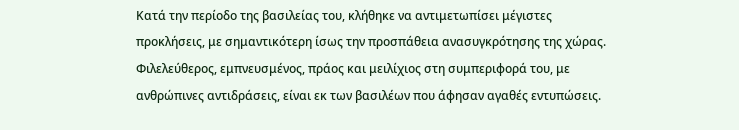Κατά την περίοδο της βασιλείας του, κλήθηκε να αντιμετωπίσει μέγιστες προκλήσεις, με σημαντικότερη ίσως την προσπάθεια ανασυγκρότησης της χώρας. Φιλελεύθερος, εμπνευσμένος, πράος και μειλίχιος στη συμπεριφορά του, με ανθρώπινες αντιδράσεις, είναι εκ των βασιλέων που άφησαν αγαθές εντυπώσεις.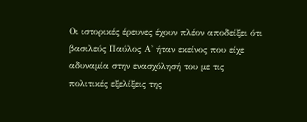Οι ιστορικές έρευνες έχουν πλέον αποδείξει ότι βασιλεύς Παύλος Α' ήταν εκείνος που είχε αδυναμία στην ενασχόλησή του με τις πολιτικές εξελίξεις της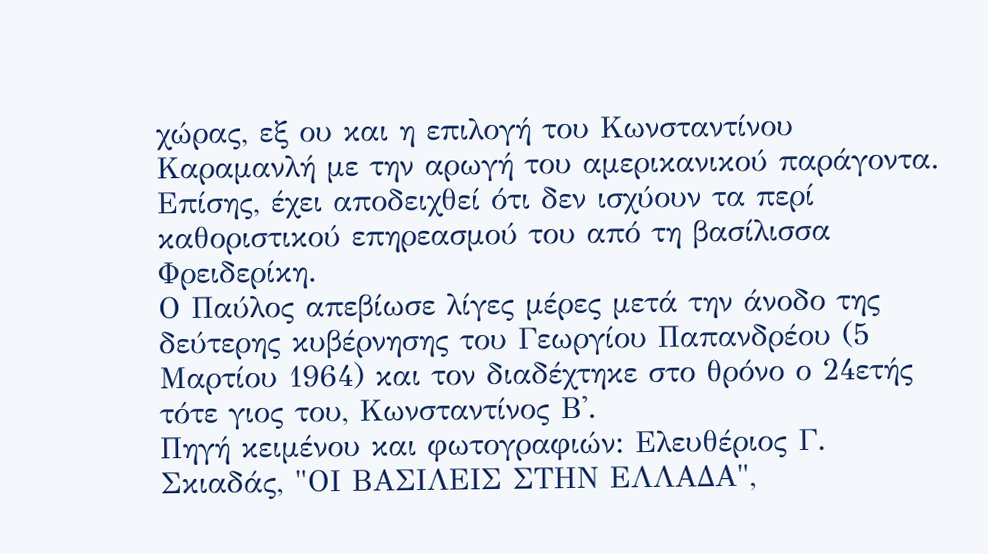χώρας, εξ ου και η επιλογή του Κωνσταντίνου Καραμανλή με την αρωγή του αμερικανικού παράγοντα. Επίσης, έχει αποδειχθεί ότι δεν ισχύουν τα περί καθοριστικού επηρεασμού του από τη βασίλισσα Φρειδερίκη.
Ο Παύλος απεβίωσε λίγες μέρες μετά την άνοδο της δεύτερης κυβέρνησης του Γεωργίου Παπανδρέου (5 Μαρτίου 1964) και τον διαδέχτηκε στο θρόνο ο 24ετής τότε γιος του, Κωνσταντίνος Β'.
Πηγή κειμένου και φωτογραφιών: Ελευθέριος Γ. Σκιαδάς, "ΟΙ ΒΑΣΙΛΕΙΣ ΣΤΗΝ ΕΛΛΑΔΑ",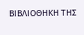ΒΙΒΛΙΟΘΗΚΗ ΤΗΣ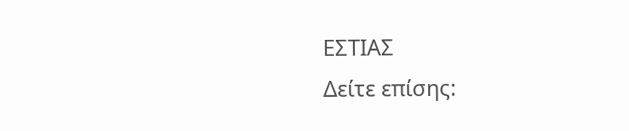ΕΣΤΙΑΣ
Δείτε επίσης: